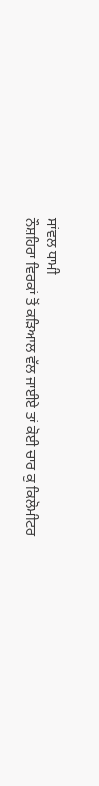ਸਾਂਵਲ ਧਾਮੀ
ਨੌਸ਼ਹਿਰਾ ਵਿਰਕਾਂ ਤੋਂ ਕੜਿਆਲ ਵੱਲ ਜਾਈਏ ਤਾਂ ਕੋਈ ਚਾਰ ਕੁ ਕਿਲੋਮੀਟਰ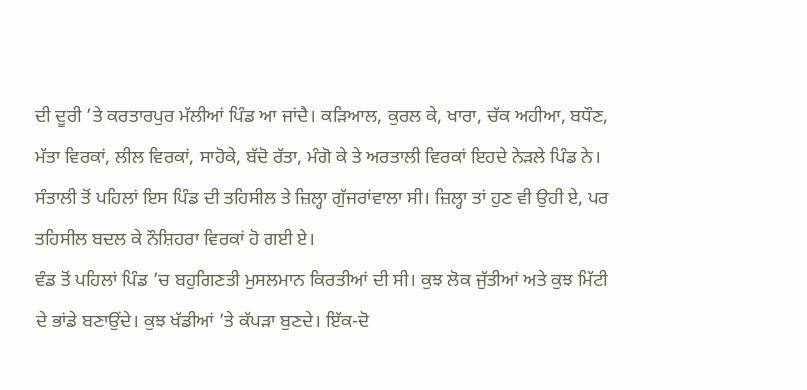ਦੀ ਦੂਰੀ ’ਤੇ ਕਰਤਾਰਪੁਰ ਮੱਲੀਆਂ ਪਿੰਡ ਆ ਜਾਂਦੈ। ਕੜਿਆਲ, ਕੁਰਲ ਕੇ, ਖਾਰਾ, ਚੱਕ ਅਹੀਆ, ਬਧੌਣ, ਮੱਤਾ ਵਿਰਕਾਂ, ਲੀਲ ਵਿਰਕਾਂ, ਸਾਹੋਕੇ, ਬੱਦੋ ਰੱਤਾ, ਮੰਗੋ ਕੇ ਤੇ ਅਰਤਾਲੀ ਵਿਰਕਾਂ ਇਹਦੇ ਨੇੜਲੇ ਪਿੰਡ ਨੇ। ਸੰਤਾਲੀ ਤੋਂ ਪਹਿਲਾਂ ਇਸ ਪਿੰਡ ਦੀ ਤਹਿਸੀਲ ਤੇ ਜ਼ਿਲ੍ਹਾ ਗੁੱਜਰਾਂਵਾਲਾ ਸੀ। ਜ਼ਿਲ੍ਹਾ ਤਾਂ ਹੁਣ ਵੀ ਉਹੀ ਏ, ਪਰ ਤਹਿਸੀਲ ਬਦਲ ਕੇ ਨੌਸ਼ਿਹਰਾ ਵਿਰਕਾਂ ਹੋ ਗਈ ਏ।
ਵੰਡ ਤੋਂ ਪਹਿਲਾਂ ਪਿੰਡ ’ਚ ਬਹੁਗਿਣਤੀ ਮੁਸਲਮਾਨ ਕਿਰਤੀਆਂ ਦੀ ਸੀ। ਕੁਝ ਲੋਕ ਜੁੱਤੀਆਂ ਅਤੇ ਕੁਝ ਮਿੱਟੀ ਦੇ ਭਾਂਡੇ ਬਣਾਉਂਦੇ। ਕੁਝ ਖੱਡੀਆਂ ’ਤੇ ਕੱਪੜਾ ਬੁਣਦੇ। ਇੱਕ-ਦੋ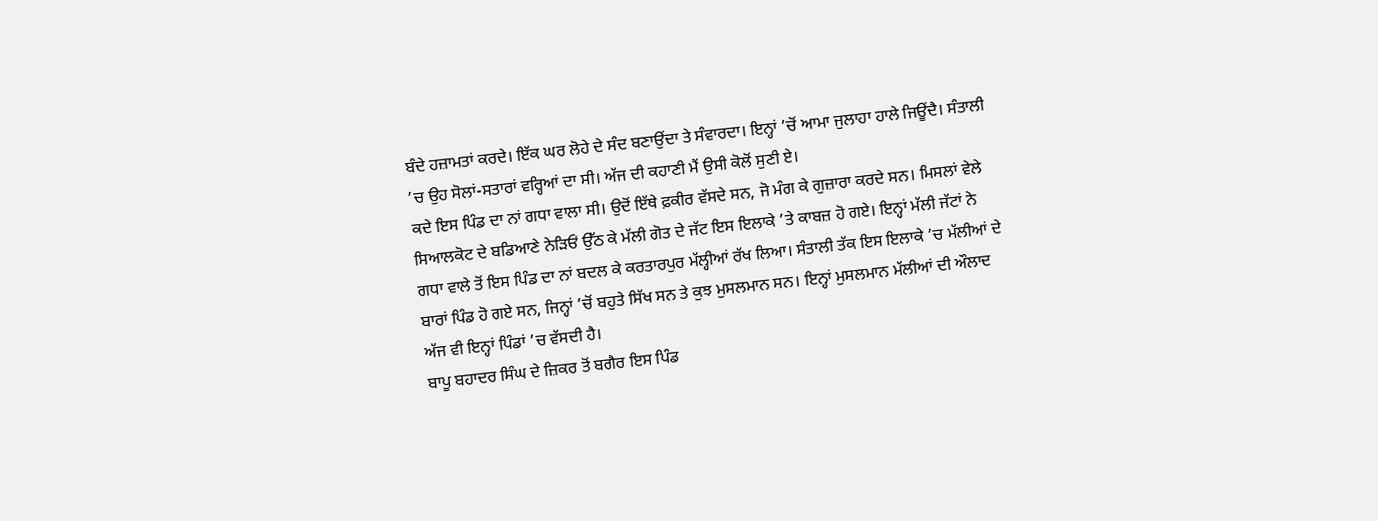ਬੰਦੇ ਹਜ਼ਾਮਤਾਂ ਕਰਦੇ। ਇੱਕ ਘਰ ਲੋਹੇ ਦੇ ਸੰਦ ਬਣਾਉਂਦਾ ਤੇ ਸੰਵਾਰਦਾ। ਇਨ੍ਹਾਂ ’ਚੋਂ ਆਮਾ ਜੁਲਾਹਾ ਹਾਲੇ ਜਿਊਂਦੈ। ਸੰਤਾਲੀ ’ਚ ਉਹ ਸੋਲਾਂ-ਸਤਾਰਾਂ ਵਰ੍ਹਿਆਂ ਦਾ ਸੀ। ਅੱਜ ਦੀ ਕਹਾਣੀ ਮੈਂ ਉਸੀ ਕੋਲੋਂ ਸੁਣੀ ਏ।
ਕਦੇ ਇਸ ਪਿੰਡ ਦਾ ਨਾਂ ਗਧਾ ਵਾਲਾ ਸੀ। ਉਦੋਂ ਇੱਥੇ ਫ਼ਕੀਰ ਵੱਸਦੇ ਸਨ, ਜੋ ਮੰਗ ਕੇ ਗੁਜ਼ਾਰਾ ਕਰਦੇ ਸਨ। ਮਿਸਲਾਂ ਵੇਲੇ ਸਿਆਲਕੋਟ ਦੇ ਬਡਿਆਣੇ ਨੇੜਿਓਂ ਉੱਠ ਕੇ ਮੱਲੀ ਗੋਤ ਦੇ ਜੱਟ ਇਸ ਇਲਾਕੇ ’ਤੇ ਕਾਬਜ਼ ਹੋ ਗਏ। ਇਨ੍ਹਾਂ ਮੱਲੀ ਜੱਟਾਂ ਨੇ ਗਧਾ ਵਾਲੇ ਤੋਂ ਇਸ ਪਿੰਡ ਦਾ ਨਾਂ ਬਦਲ ਕੇ ਕਰਤਾਰਪੁਰ ਮੱਲ੍ਹੀਆਂ ਰੱਖ ਲਿਆ। ਸੰਤਾਲੀ ਤੱਕ ਇਸ ਇਲਾਕੇ ’ਚ ਮੱਲੀਆਂ ਦੇ ਬਾਰਾਂ ਪਿੰਡ ਹੋ ਗਏ ਸਨ, ਜਿਨ੍ਹਾਂ ’ਚੋਂ ਬਹੁਤੇ ਸਿੱਖ ਸਨ ਤੇ ਕੁਝ ਮੁਸਲਮਾਨ ਸਨ। ਇਨ੍ਹਾਂ ਮੁਸਲਮਾਨ ਮੱਲੀਆਂ ਦੀ ਔਲਾਦ ਅੱਜ ਵੀ ਇਨ੍ਹਾਂ ਪਿੰਡਾਂ ’ਚ ਵੱਸਦੀ ਹੈ।
ਬਾਪੂ ਬਹਾਦਰ ਸਿੰਘ ਦੇ ਜ਼ਿਕਰ ਤੋਂ ਬਗੈਰ ਇਸ ਪਿੰਡ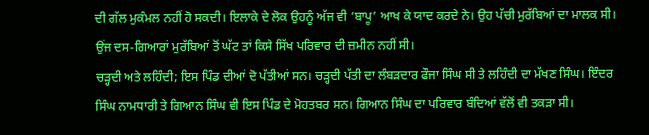ਦੀ ਗੱਲ ਮੁਕੰਮਲ ਨਹੀਂ ਹੋ ਸਕਦੀ। ਇਲਾਕੇ ਦੇ ਲੋਕ ਉਹਨੂੰ ਅੱਜ ਵੀ ‘ਬਾਪੂ’ ਆਖ ਕੇ ਯਾਦ ਕਰਦੇ ਨੇ। ਉਹ ਪੱਚੀ ਮੁਰੱਬਿਆਂ ਦਾ ਮਾਲਕ ਸੀ। ਉਂਜ ਦਸ-ਗਿਆਰਾਂ ਮੁਰੱਬਿਆਂ ਤੋਂ ਘੱਟ ਤਾਂ ਕਿਸੇ ਸਿੱਖ ਪਰਿਵਾਰ ਦੀ ਜ਼ਮੀਨ ਨਹੀਂ ਸੀ।
ਚੜ੍ਹਦੀ ਅਤੇ ਲਹਿੰਦੀ; ਇਸ ਪਿੰਡ ਦੀਆਂ ਦੋ ਪੱਤੀਆਂ ਸਨ। ਚੜ੍ਹਦੀ ਪੱਤੀ ਦਾ ਲੰਬੜਦਾਰ ਫੌਜਾ ਸਿੰਘ ਸੀ ਤੇ ਲਹਿੰਦੀ ਦਾ ਮੱਖਣ ਸਿੰਘ। ਇੰਦਰ ਸਿੰਘ ਨਾਮਧਾਰੀ ਤੇ ਗਿਆਨ ਸਿੰਘ ਵੀ ਇਸ ਪਿੰਡ ਦੇ ਮੋਹਤਬਰ ਸਨ। ਗਿਆਨ ਸਿੰਘ ਦਾ ਪਰਿਵਾਰ ਬੰਦਿਆਂ ਵੱਲੋਂ ਵੀ ਤਕੜਾ ਸੀ।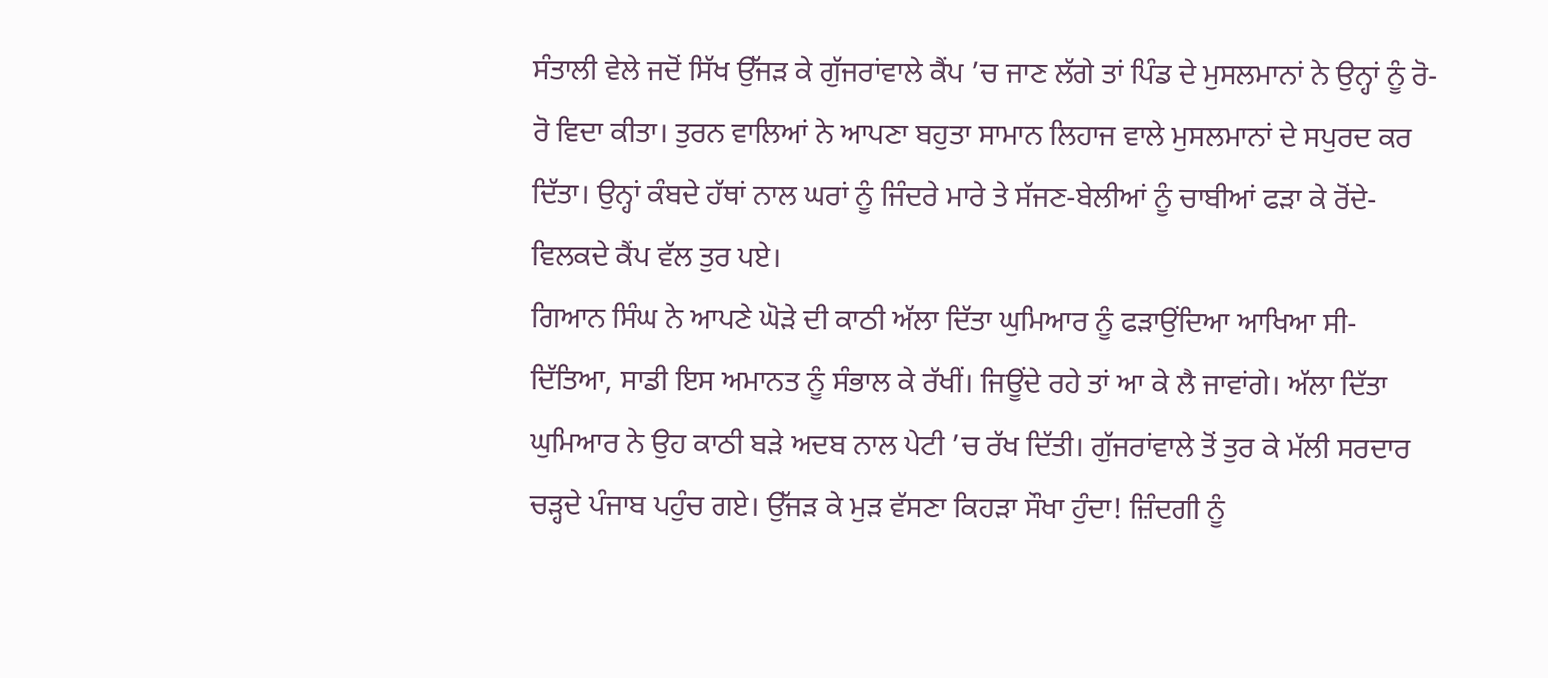ਸੰਤਾਲੀ ਵੇਲੇ ਜਦੋਂ ਸਿੱਖ ਉੱਜੜ ਕੇ ਗੁੱਜਰਾਂਵਾਲੇ ਕੈਂਪ ’ਚ ਜਾਣ ਲੱਗੇ ਤਾਂ ਪਿੰਡ ਦੇ ਮੁਸਲਮਾਨਾਂ ਨੇ ਉਨ੍ਹਾਂ ਨੂੰ ਰੋ-ਰੋ ਵਿਦਾ ਕੀਤਾ। ਤੁਰਨ ਵਾਲਿਆਂ ਨੇ ਆਪਣਾ ਬਹੁਤਾ ਸਾਮਾਨ ਲਿਹਾਜ ਵਾਲੇ ਮੁਸਲਮਾਨਾਂ ਦੇ ਸਪੁਰਦ ਕਰ ਦਿੱਤਾ। ਉਨ੍ਹਾਂ ਕੰਬਦੇ ਹੱਥਾਂ ਨਾਲ ਘਰਾਂ ਨੂੰ ਜਿੰਦਰੇ ਮਾਰੇ ਤੇ ਸੱਜਣ-ਬੇਲੀਆਂ ਨੂੰ ਚਾਬੀਆਂ ਫੜਾ ਕੇ ਰੋਂਦੇ-ਵਿਲਕਦੇ ਕੈਂਪ ਵੱਲ ਤੁਰ ਪਏ।
ਗਿਆਨ ਸਿੰਘ ਨੇ ਆਪਣੇ ਘੋੜੇ ਦੀ ਕਾਠੀ ਅੱਲਾ ਦਿੱਤਾ ਘੁਮਿਆਰ ਨੂੰ ਫੜਾਉਂਦਿਆ ਆਖਿਆ ਸੀ- ਦਿੱਤਿਆ, ਸਾਡੀ ਇਸ ਅਮਾਨਤ ਨੂੰ ਸੰਭਾਲ ਕੇ ਰੱਖੀਂ। ਜਿਊਂਦੇ ਰਹੇ ਤਾਂ ਆ ਕੇ ਲੈ ਜਾਵਾਂਗੇ। ਅੱਲਾ ਦਿੱਤਾ ਘੁਮਿਆਰ ਨੇ ਉਹ ਕਾਠੀ ਬੜੇ ਅਦਬ ਨਾਲ ਪੇਟੀ ’ਚ ਰੱਖ ਦਿੱਤੀ। ਗੁੱਜਰਾਂਵਾਲੇ ਤੋਂ ਤੁਰ ਕੇ ਮੱਲੀ ਸਰਦਾਰ ਚੜ੍ਹਦੇ ਪੰਜਾਬ ਪਹੁੰਚ ਗਏ। ਉੱਜੜ ਕੇ ਮੁੜ ਵੱਸਣਾ ਕਿਹੜਾ ਸੌਖਾ ਹੁੰਦਾ! ਜ਼ਿੰਦਗੀ ਨੂੰ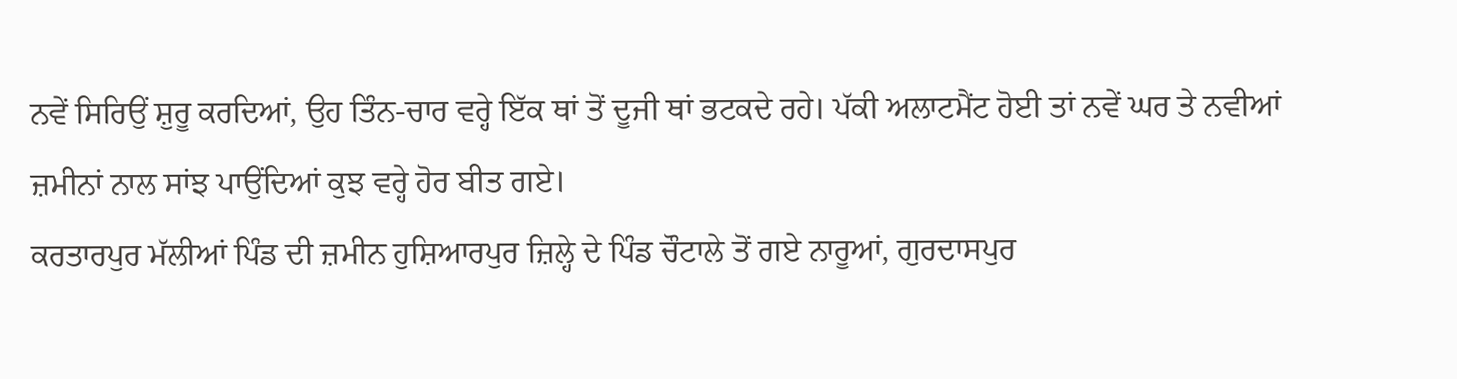ਨਵੇਂ ਸਿਰਿਉਂ ਸ਼ੁਰੂ ਕਰਦਿਆਂ, ਉਹ ਤਿੰਨ-ਚਾਰ ਵਰ੍ਹੇ ਇੱਕ ਥਾਂ ਤੋਂ ਦੂਜੀ ਥਾਂ ਭਟਕਦੇ ਰਹੇ। ਪੱਕੀ ਅਲਾਟਮੈਂਟ ਹੋਈ ਤਾਂ ਨਵੇਂ ਘਰ ਤੇ ਨਵੀਆਂ ਜ਼ਮੀਨਾਂ ਨਾਲ ਸਾਂਝ ਪਾਉਂਦਿਆਂ ਕੁਝ ਵਰ੍ਹੇ ਹੋਰ ਬੀਤ ਗਏ।
ਕਰਤਾਰਪੁਰ ਮੱਲੀਆਂ ਪਿੰਡ ਦੀ ਜ਼ਮੀਨ ਹੁਸ਼ਿਆਰਪੁਰ ਜ਼ਿਲ੍ਹੇ ਦੇ ਪਿੰਡ ਚੌਟਾਲੇ ਤੋਂ ਗਏ ਨਾਰੂਆਂ, ਗੁਰਦਾਸਪੁਰ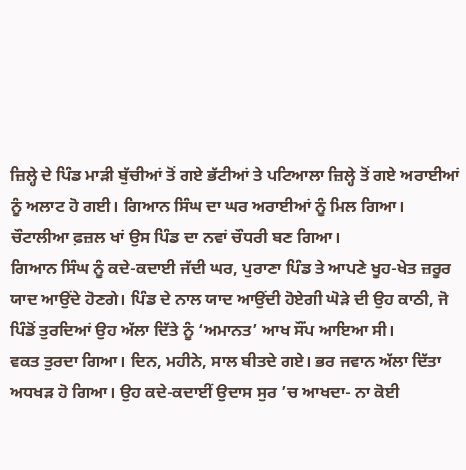ਜ਼ਿਲ੍ਹੇ ਦੇ ਪਿੰਡ ਮਾੜੀ ਬੁੱਚੀਆਂ ਤੋਂ ਗਏ ਭੱਟੀਆਂ ਤੇ ਪਟਿਆਲਾ ਜ਼ਿਲ੍ਹੇ ਤੋਂ ਗਏ ਅਰਾਈਆਂ ਨੂੰ ਅਲਾਟ ਹੋ ਗਈ। ਗਿਆਨ ਸਿੰਘ ਦਾ ਘਰ ਅਰਾਈਆਂ ਨੂੰ ਮਿਲ ਗਿਆ। ਚੌਟਾਲੀਆ ਫ਼ਜ਼ਲ ਖਾਂ ਉਸ ਪਿੰਡ ਦਾ ਨਵਾਂ ਚੌਧਰੀ ਬਣ ਗਿਆ।
ਗਿਆਨ ਸਿੰਘ ਨੂੰ ਕਦੇ-ਕਦਾਈ ਜੱਦੀ ਘਰ, ਪੁਰਾਣਾ ਪਿੰਡ ਤੇ ਆਪਣੇ ਖੂਹ-ਖੇਤ ਜ਼ਰੂਰ ਯਾਦ ਆਉਂਦੇ ਹੋਣਗੇ। ਪਿੰਡ ਦੇ ਨਾਲ ਯਾਦ ਆਉਂਦੀ ਹੋਏਗੀ ਘੋੜੇ ਦੀ ਉਹ ਕਾਠੀ, ਜੋ ਪਿੰਡੋਂ ਤੁਰਦਿਆਂ ਉਹ ਅੱਲਾ ਦਿੱਤੇ ਨੂੰ ‘ਅਮਾਨਤ’ ਆਖ ਸੌਂਪ ਆਇਆ ਸੀ।
ਵਕਤ ਤੁਰਦਾ ਗਿਆ। ਦਿਨ, ਮਹੀਨੇ, ਸਾਲ ਬੀਤਦੇ ਗਏ। ਭਰ ਜਵਾਨ ਅੱਲਾ ਦਿੱਤਾ ਅਧਖੜ ਹੋ ਗਿਆ। ਉਹ ਕਦੇ-ਕਦਾਈਂ ਉਦਾਸ ਸੁਰ ’ਚ ਆਖਦਾ- ਨਾ ਕੋਈ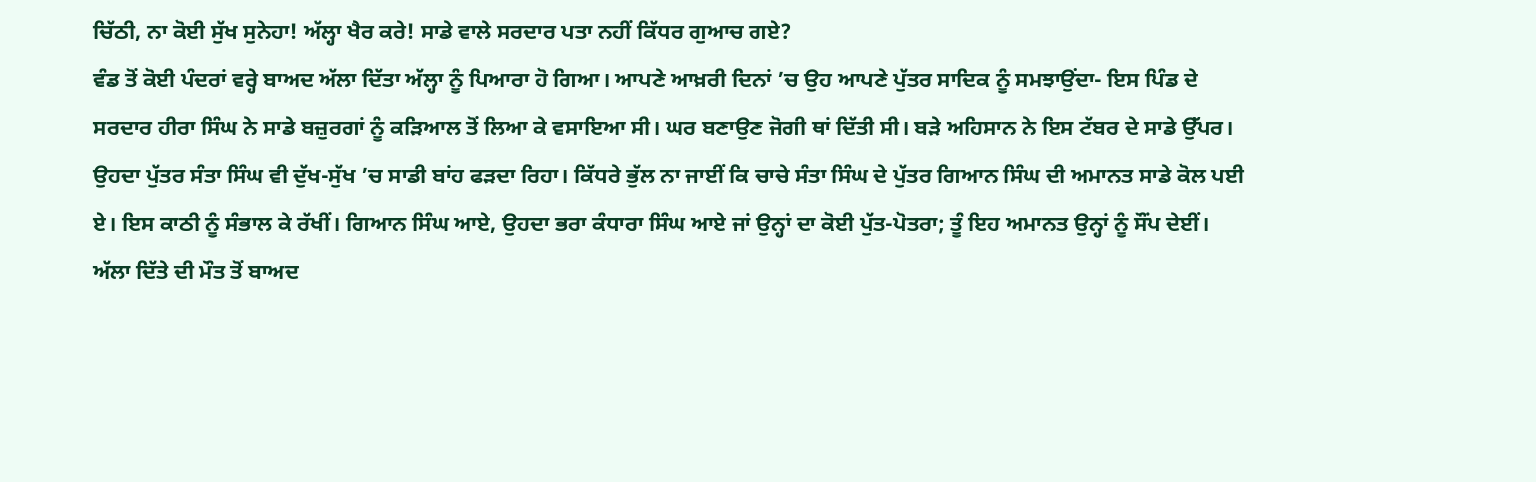ਚਿੱਠੀ, ਨਾ ਕੋਈ ਸੁੱਖ ਸੁਨੇਹਾ! ਅੱਲ੍ਹਾ ਖੈਰ ਕਰੇ! ਸਾਡੇ ਵਾਲੇ ਸਰਦਾਰ ਪਤਾ ਨਹੀਂ ਕਿੱਧਰ ਗੁਆਚ ਗਏ?
ਵੰਡ ਤੋਂ ਕੋਈ ਪੰਦਰਾਂ ਵਰ੍ਹੇ ਬਾਅਦ ਅੱਲਾ ਦਿੱਤਾ ਅੱਲ੍ਹਾ ਨੂੰ ਪਿਆਰਾ ਹੋ ਗਿਆ। ਆਪਣੇ ਆਖ਼ਰੀ ਦਿਨਾਂ ’ਚ ਉਹ ਆਪਣੇ ਪੁੱਤਰ ਸਾਦਿਕ ਨੂੰ ਸਮਝਾਉਂਦਾ- ਇਸ ਪਿੰਡ ਦੇ ਸਰਦਾਰ ਹੀਰਾ ਸਿੰਘ ਨੇ ਸਾਡੇ ਬਜ਼ੁਰਗਾਂ ਨੂੰ ਕੜਿਆਲ ਤੋਂ ਲਿਆ ਕੇ ਵਸਾਇਆ ਸੀ। ਘਰ ਬਣਾਉਣ ਜੋਗੀ ਥਾਂ ਦਿੱਤੀ ਸੀ। ਬੜੇ ਅਹਿਸਾਨ ਨੇ ਇਸ ਟੱਬਰ ਦੇ ਸਾਡੇ ਉੱਪਰ। ਉਹਦਾ ਪੁੱਤਰ ਸੰਤਾ ਸਿੰਘ ਵੀ ਦੁੱਖ-ਸੁੱਖ ’ਚ ਸਾਡੀ ਬਾਂਹ ਫੜਦਾ ਰਿਹਾ। ਕਿੱਧਰੇ ਭੁੱਲ ਨਾ ਜਾਈਂ ਕਿ ਚਾਚੇ ਸੰਤਾ ਸਿੰਘ ਦੇ ਪੁੱਤਰ ਗਿਆਨ ਸਿੰਘ ਦੀ ਅਮਾਨਤ ਸਾਡੇ ਕੋਲ ਪਈ ਏ। ਇਸ ਕਾਠੀ ਨੂੰ ਸੰਭਾਲ ਕੇ ਰੱਖੀਂ। ਗਿਆਨ ਸਿੰਘ ਆਏ, ਉਹਦਾ ਭਰਾ ਕੰਧਾਰਾ ਸਿੰਘ ਆਏ ਜਾਂ ਉਨ੍ਹਾਂ ਦਾ ਕੋਈ ਪੁੱਤ-ਪੋਤਰਾ; ਤੂੰ ਇਹ ਅਮਾਨਤ ਉਨ੍ਹਾਂ ਨੂੰ ਸੌਂਪ ਦੇਈਂ।
ਅੱਲਾ ਦਿੱਤੇ ਦੀ ਮੌਤ ਤੋਂ ਬਾਅਦ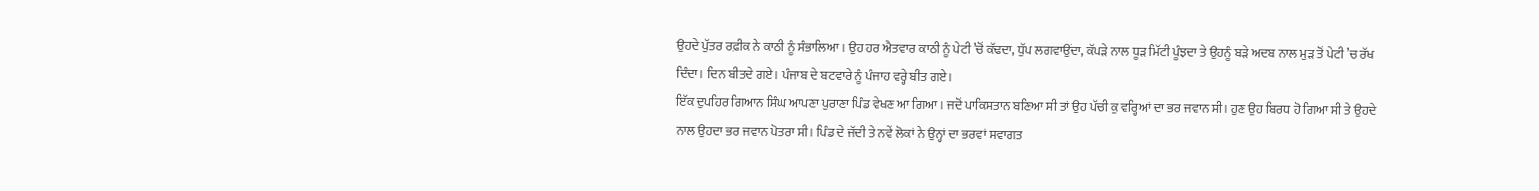ਉਹਦੇ ਪੁੱਤਰ ਰਫ਼ੀਕ ਨੇ ਕਾਠੀ ਨੂੰ ਸੰਭਾਲਿਆ। ਉਹ ਹਰ ਐਤਵਾਰ ਕਾਠੀ ਨੂੰ ਪੇਟੀ ’ਚੋਂ ਕੱਢਦਾ, ਧੁੱਪ ਲਗਵਾਉਂਦਾ, ਕੱਪੜੇ ਨਾਲ ਧੂੜ ਮਿੱਟੀ ਪੂੰਝਦਾ ਤੇ ਉਹਨੂੰ ਬੜੇ ਅਦਬ ਨਾਲ ਮੁੜ ਤੋਂ ਪੇਟੀ ’ਚ ਰੱਖ ਦਿੰਦਾ। ਦਿਨ ਬੀਤਦੇ ਗਏ। ਪੰਜਾਬ ਦੇ ਬਟਵਾਰੇ ਨੂੰ ਪੰਜਾਹ ਵਰ੍ਹੇ ਬੀਤ ਗਏ।
ਇੱਕ ਦੁਪਹਿਰ ਗਿਆਨ ਸਿੰਘ ਆਪਣਾ ਪੁਰਾਣਾ ਪਿੰਡ ਵੇਖਣ ਆ ਗਿਆ। ਜਦੋਂ ਪਾਕਿਸਤਾਨ ਬਣਿਆ ਸੀ ਤਾਂ ਉਹ ਪੱਚੀ ਕੁ ਵਰ੍ਹਿਆਂ ਦਾ ਭਰ ਜਵਾਨ ਸੀ। ਹੁਣ ਉਹ ਬਿਰਧ ਹੋ ਗਿਆ ਸੀ ਤੇ ਉਹਦੇ ਨਾਲ ਉਹਦਾ ਭਰ ਜਵਾਨ ਪੋਤਰਾ ਸੀ। ਪਿੰਡ ਦੇ ਜੱਦੀ ਤੇ ਨਵੇਂ ਲੋਕਾਂ ਨੇ ਉਨ੍ਹਾਂ ਦਾ ਭਰਵਾਂ ਸਵਾਗਤ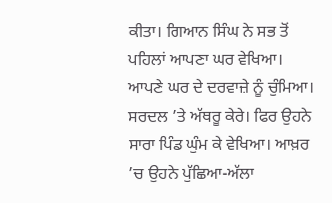ਕੀਤਾ। ਗਿਆਨ ਸਿੰਘ ਨੇ ਸਭ ਤੋਂ ਪਹਿਲਾਂ ਆਪਣਾ ਘਰ ਵੇਖਿਆ। ਆਪਣੇ ਘਰ ਦੇ ਦਰਵਾਜ਼ੇ ਨੂੰ ਚੁੰਮਿਆ। ਸਰਦਲ ’ਤੇ ਅੱਥਰੂ ਕੇਰੇ। ਫਿਰ ਉਹਨੇ ਸਾਰਾ ਪਿੰਡ ਘੁੰਮ ਕੇ ਵੇਖਿਆ। ਆਖ਼ਰ ’ਚ ਉਹਨੇ ਪੁੱਛਿਆ-ਅੱਲਾ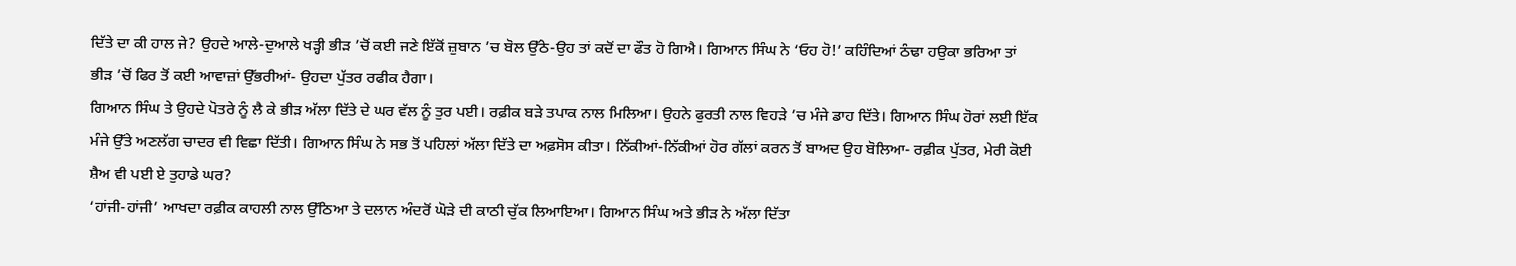ਦਿੱਤੇ ਦਾ ਕੀ ਹਾਲ ਜੇ? ਉਹਦੇ ਆਲੇ-ਦੁਆਲੇ ਖੜ੍ਹੀ ਭੀੜ ’ਚੋਂ ਕਈ ਜਣੇ ਇੱਕੋਂ ਜ਼ੁਬਾਨ ’ਚ ਬੋਲ ਉੱਠੇ-ਉਹ ਤਾਂ ਕਦੋਂ ਦਾ ਫੌਤ ਹੋ ਗਿਐ। ਗਿਆਨ ਸਿੰਘ ਨੇ ‘ਓਹ ਹੋ!’ ਕਹਿੰਦਿਆਂ ਠੰਢਾ ਹਉਕਾ ਭਰਿਆ ਤਾਂ ਭੀੜ ’ਚੋਂ ਫਿਰ ਤੋਂ ਕਈ ਆਵਾਜ਼ਾਂ ਉੱਭਰੀਆਂ- ਉਹਦਾ ਪੁੱਤਰ ਰਫੀਕ ਹੈਗਾ।
ਗਿਆਨ ਸਿੰਘ ਤੇ ਉਹਦੇ ਪੋਤਰੇ ਨੂੰ ਲੈ ਕੇ ਭੀੜ ਅੱਲਾ ਦਿੱਤੇ ਦੇ ਘਰ ਵੱਲ ਨੂੰ ਤੁਰ ਪਈ। ਰਫ਼ੀਕ ਬੜੇ ਤਪਾਕ ਨਾਲ ਮਿਲਿਆ। ਉਹਨੇ ਫੁਰਤੀ ਨਾਲ ਵਿਹੜੇ ’ਚ ਮੰਜੇ ਡਾਹ ਦਿੱਤੇ। ਗਿਆਨ ਸਿੰਘ ਹੋਰਾਂ ਲਈ ਇੱਕ ਮੰਜੇ ਉੱਤੇ ਅਣਲੱਗ ਚਾਦਰ ਵੀ ਵਿਛਾ ਦਿੱਤੀ। ਗਿਆਨ ਸਿੰਘ ਨੇ ਸਭ ਤੋਂ ਪਹਿਲਾਂ ਅੱਲਾ ਦਿੱਤੇ ਦਾ ਅਫ਼ਸੋਸ ਕੀਤਾ। ਨਿੱਕੀਆਂ-ਨਿੱਕੀਆਂ ਹੋਰ ਗੱਲਾਂ ਕਰਨ ਤੋਂ ਬਾਅਦ ਉਹ ਬੋਲਿਆ- ਰਫ਼ੀਕ ਪੁੱਤਰ, ਮੇਰੀ ਕੋਈ ਸ਼ੈਅ ਵੀ ਪਈ ਏ ਤੁਹਾਡੇ ਘਰ?
‘ਹਾਂਜੀ-ਹਾਂਜੀ’ ਆਖਦਾ ਰਫ਼ੀਕ ਕਾਹਲੀ ਨਾਲ ਉੱਠਿਆ ਤੇ ਦਲਾਨ ਅੰਦਰੋਂ ਘੋੜੇ ਦੀ ਕਾਠੀ ਚੁੱਕ ਲਿਆਇਆ। ਗਿਆਨ ਸਿੰਘ ਅਤੇ ਭੀੜ ਨੇ ਅੱਲਾ ਦਿੱਤਾ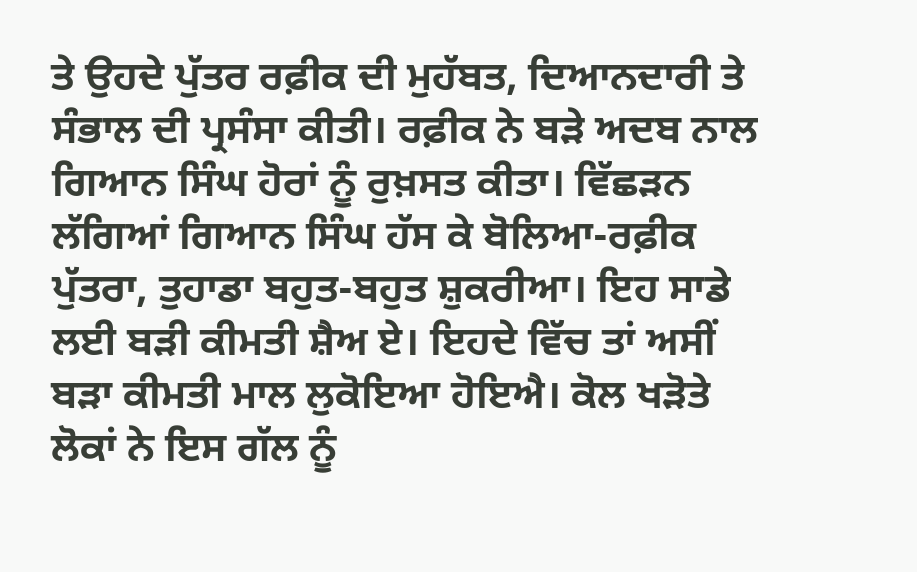ਤੇ ਉਹਦੇ ਪੁੱਤਰ ਰਫ਼ੀਕ ਦੀ ਮੁਹੱਬਤ, ਦਿਆਨਦਾਰੀ ਤੇ ਸੰਭਾਲ ਦੀ ਪ੍ਰਸੰਸਾ ਕੀਤੀ। ਰਫ਼ੀਕ ਨੇ ਬੜੇ ਅਦਬ ਨਾਲ ਗਿਆਨ ਸਿੰਘ ਹੋਰਾਂ ਨੂੰ ਰੁਖ਼ਸਤ ਕੀਤਾ। ਵਿੱਛੜਨ ਲੱਗਿਆਂ ਗਿਆਨ ਸਿੰਘ ਹੱਸ ਕੇ ਬੋਲਿਆ-ਰਫ਼ੀਕ ਪੁੱਤਰਾ, ਤੁਹਾਡਾ ਬਹੁਤ-ਬਹੁਤ ਸ਼ੁਕਰੀਆ। ਇਹ ਸਾਡੇ ਲਈ ਬੜੀ ਕੀਮਤੀ ਸ਼ੈਅ ਏ। ਇਹਦੇ ਵਿੱਚ ਤਾਂ ਅਸੀਂ ਬੜਾ ਕੀਮਤੀ ਮਾਲ ਲੁਕੋਇਆ ਹੋਇਐ। ਕੋਲ ਖੜੋਤੇ ਲੋਕਾਂ ਨੇ ਇਸ ਗੱਲ ਨੂੰ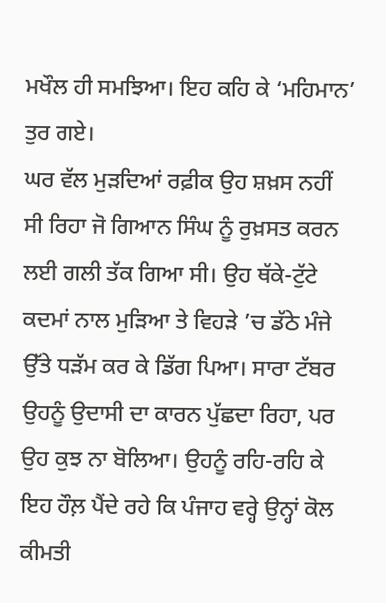ਮਖੌਲ ਹੀ ਸਮਝਿਆ। ਇਹ ਕਹਿ ਕੇ ‘ਮਹਿਮਾਨ’ ਤੁਰ ਗਏ।
ਘਰ ਵੱਲ ਮੁੜਦਿਆਂ ਰਫ਼ੀਕ ਉਹ ਸ਼ਖ਼ਸ ਨਹੀਂ ਸੀ ਰਿਹਾ ਜੋ ਗਿਆਨ ਸਿੰਘ ਨੂੰ ਰੁਖ਼ਸਤ ਕਰਨ ਲਈ ਗਲੀ ਤੱਕ ਗਿਆ ਸੀ। ਉਹ ਥੱਕੇ-ਟੁੱਟੇ ਕਦਮਾਂ ਨਾਲ ਮੁੜਿਆ ਤੇ ਵਿਹੜੇ ’ਚ ਡੱਠੇ ਮੰਜੇ ਉੱਤੇ ਧੜੱਮ ਕਰ ਕੇ ਡਿੱਗ ਪਿਆ। ਸਾਰਾ ਟੱਬਰ ਉਹਨੂੰ ਉਦਾਸੀ ਦਾ ਕਾਰਨ ਪੁੱਛਦਾ ਰਿਹਾ, ਪਰ ਉਹ ਕੁਝ ਨਾ ਬੋਲਿਆ। ਉਹਨੂੰ ਰਹਿ-ਰਹਿ ਕੇ ਇਹ ਹੌਲ਼ ਪੈਂਦੇ ਰਹੇ ਕਿ ਪੰਜਾਹ ਵਰ੍ਹੇ ਉਨ੍ਹਾਂ ਕੋਲ ਕੀਮਤੀ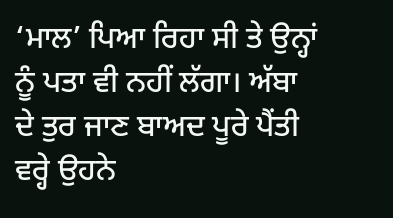‘ਮਾਲ’ ਪਿਆ ਰਿਹਾ ਸੀ ਤੇ ਉਨ੍ਹਾਂ ਨੂੰ ਪਤਾ ਵੀ ਨਹੀਂ ਲੱਗਾ। ਅੱਬਾ ਦੇ ਤੁਰ ਜਾਣ ਬਾਅਦ ਪੂਰੇ ਪੈਂਤੀ ਵਰ੍ਹੇ ਉਹਨੇ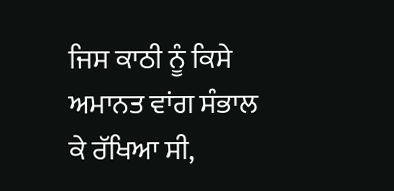ਜਿਸ ਕਾਠੀ ਨੂੰ ਕਿਸੇ ਅਮਾਨਤ ਵਾਂਗ ਸੰਭਾਲ ਕੇ ਰੱਖਿਆ ਸੀ,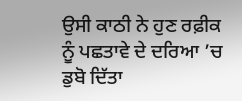ਉਸੀ ਕਾਠੀ ਨੇ ਹੁਣ ਰਫ਼ੀਕ ਨੂੰ ਪਛਤਾਵੇ ਦੇ ਦਰਿਆ ’ਚ ਡੁਬੋ ਦਿੱਤਾ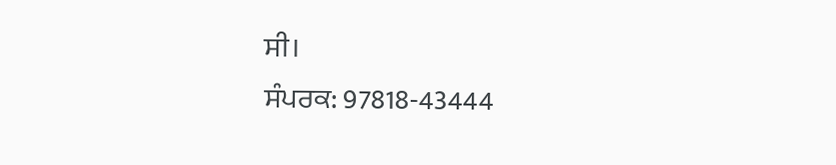ਸੀ।
ਸੰਪਰਕ: 97818-43444